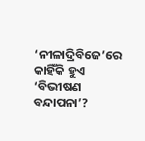‘ନୀଳାଦ୍ରିବିଜେ’ରେ କାହିଁକି ହୁଏ ‘ବିଭୀଷଣ ବନ୍ଦାପନା’?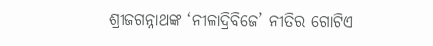ଶ୍ରୀଜଗନ୍ନାଥଙ୍କ ‘ନୀଳାଦ୍ରିବିଜେ’ ନୀତିର ଗୋଟିଏ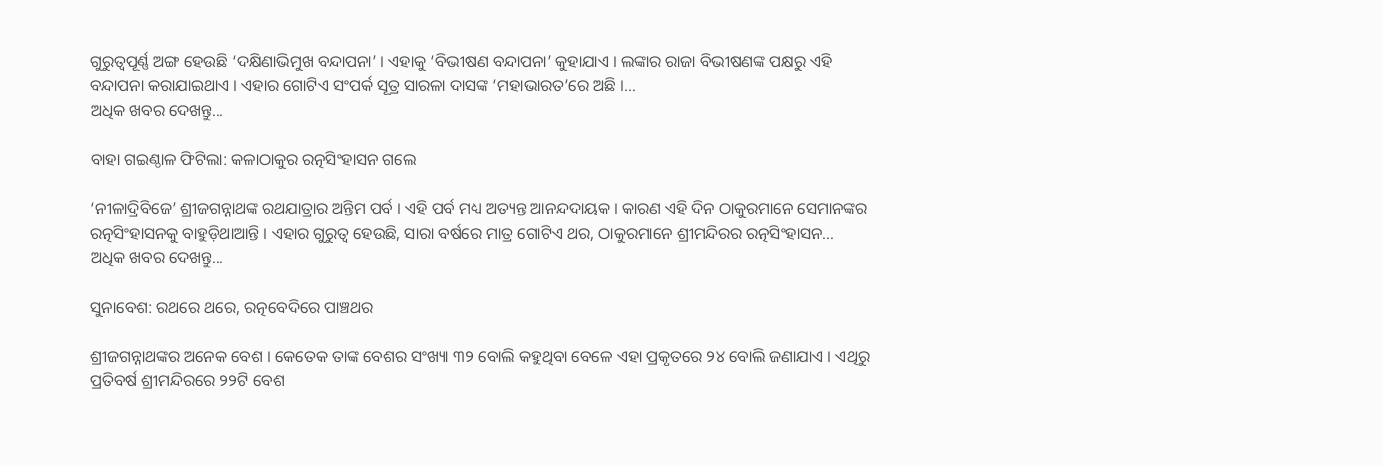ଗୁରୁତ୍ୱପୂର୍ଣ୍ଣ ଅଙ୍ଗ ହେଉଛି ‘ଦକ୍ଷିଣାଭିମୁଖ ବନ୍ଦାପନା’ । ଏହାକୁ ‘ବିଭୀଷଣ ବନ୍ଦାପନା’ କୁହାଯାଏ । ଲଙ୍କାର ରାଜା ବିଭୀଷଣଙ୍କ ପକ୍ଷରୁ ଏହି ବନ୍ଦାପନା କରାଯାଇଥାଏ । ଏହାର ଗୋଟିଏ ସଂପର୍କ ସୂତ୍ର ସାରଳା ଦାସଙ୍କ ‘ମହାଭାରତ’ରେ ଅଛି ।…
ଅଧିକ ଖବର ଦେଖନ୍ତୁ...

ବାହା ଗଇଣ୍ଠାଳ ଫିଟିଲା: କଳାଠାକୁର ରତ୍ନସିଂହାସନ ଗଲେ

‘ନୀଳାଦ୍ରିବିଜେ’ ଶ୍ରୀଜଗନ୍ନାଥଙ୍କ ରଥଯାତ୍ରାର ଅନ୍ତିମ ପର୍ବ । ଏହି ପର୍ବ ମଧ୍ୟ ଅତ୍ୟନ୍ତ ଆନନ୍ଦଦାୟକ । କାରଣ ଏହି ଦିନ ଠାକୁରମାନେ ସେମାନଙ୍କର ରତ୍ନସିଂହାସନକୁ ବାହୁଡ଼ିଥାଆନ୍ତି । ଏହାର ଗୁରୁତ୍ୱ ହେଉଛି, ସାରା ବର୍ଷରେ ମାତ୍ର ଗୋଟିଏ ଥର, ଠାକୁରମାନେ ଶ୍ରୀମନ୍ଦିରର ରତ୍ନସିଂହାସନ…
ଅଧିକ ଖବର ଦେଖନ୍ତୁ...

ସୁନାବେଶ: ରଥରେ ଥରେ, ରତ୍ନବେଦିରେ ପାଞ୍ଚଥର

ଶ୍ରୀଜଗନ୍ନାଥଙ୍କର ଅନେକ ବେଶ । କେତେକ ତାଙ୍କ ବେଶର ସଂଖ୍ୟା ୩୨ ବୋଲି କହୁଥିବା ବେଳେ ଏହା ପ୍ରକୃତରେ ୨୪ ବୋଲି ଜଣାଯାଏ । ଏଥିରୁ ପ୍ରତିବର୍ଷ ଶ୍ରୀମନ୍ଦିରରେ ୨୨ଟି ବେଶ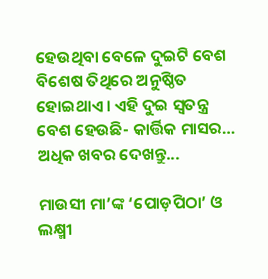ହେଉଥିବା ବେଳେ ଦୁଇଟି ବେଶ ବିଶେଷ ତିଥିରେ ଅନୁଷ୍ଠିତ ହୋଇଥାଏ । ଏହି ଦୁଇ ସ୍ୱତନ୍ତ୍ର ବେଶ ହେଉଛି- କାର୍ତ୍ତିକ ମାସର…
ଅଧିକ ଖବର ଦେଖନ୍ତୁ...

ମାଉସୀ ମା’ଙ୍କ ‘ପୋଡ଼ପିଠା’ ଓ ଲକ୍ଷ୍ମୀ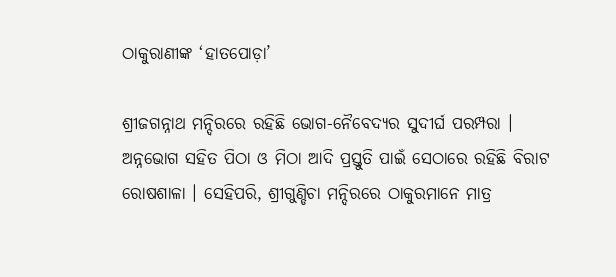ଠାକୁରାଣୀଙ୍କ ‘ହାତପୋଡ଼ା’

ଶ୍ରୀଜଗନ୍ନାଥ ମନ୍ଦିରରେ ରହିଛି ଭୋଗ-ନୈବେଦ୍ୟର ସୁଦୀର୍ଘ ପରମ୍ପରା । ଅନ୍ନଭୋଗ ସହିତ ପିଠା ଓ ମିଠା ଆଦି ପ୍ରସ୍ତୁତି ପାଇଁ ସେଠାରେ ରହିଛି ବିରାଟ ରୋଷଶାଳା । ସେହିପରି, ଶ୍ରୀଗୁଣ୍ଡିଚା ମନ୍ଦିରରେ ଠାକୁରମାନେ ମାତ୍ର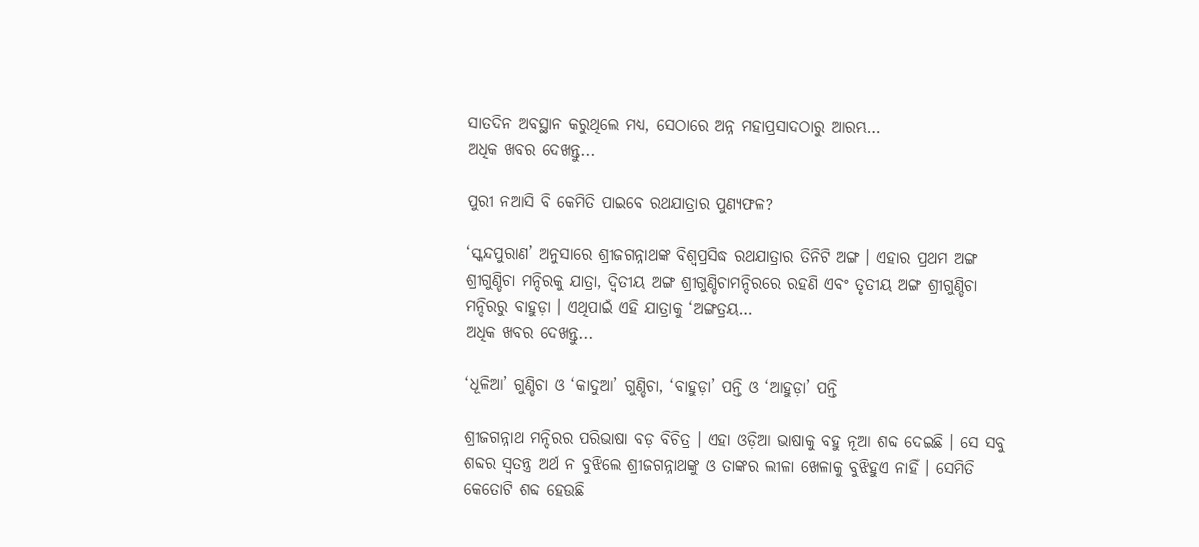ସାତଦିନ ଅବସ୍ଥାନ କରୁଥିଲେ ମଧ୍ୟ, ସେଠାରେ ଅନ୍ନ ମହାପ୍ରସାଦଠାରୁ ଆରମ୍ଭ…
ଅଧିକ ଖବର ଦେଖନ୍ତୁ...

ପୁରୀ ନଆସି ବି କେମିତି ପାଇବେ ରଥଯାତ୍ରାର ପୁଣ୍ୟଫଳ?

‘ସ୍କନ୍ଦପୁରାଣ’ ଅନୁସାରେ ଶ୍ରୀଜଗନ୍ନାଥଙ୍କ ବିଶ୍ୱପ୍ରସିଦ୍ଧ ରଥଯାତ୍ରାର ତିନିଟି ଅଙ୍ଗ । ଏହାର ପ୍ରଥମ ଅଙ୍ଗ ଶ୍ରୀଗୁଣ୍ଡିଚା ମନ୍ଦିରକୁ ଯାତ୍ରା, ଦ୍ୱିତୀୟ ଅଙ୍ଗ ଶ୍ରୀଗୁଣ୍ଡିଚାମନ୍ଦିରରେ ରହଣି ଏବଂ ତୃତୀୟ ଅଙ୍ଗ ଶ୍ରୀଗୁଣ୍ଡିଚା ମନ୍ଦିରରୁ ବାହୁଡ଼ା । ଏଥିପାଇଁ ଏହି ଯାତ୍ରାକୁ ‘ଅଙ୍ଗତ୍ରୟ…
ଅଧିକ ଖବର ଦେଖନ୍ତୁ...

‘ଧୂଳିଆ’ ଗୁଣ୍ଡିଚା ଓ ‘କାଦୁଆ’ ଗୁଣ୍ଡିଚା, ‘ବାହୁଡ଼ା’ ପନ୍ତି ଓ ‘ଆହୁଡ଼ା’ ପନ୍ତି

ଶ୍ରୀଜଗନ୍ନାଥ ମନ୍ଦିରର ପରିଭାଷା ବଡ଼ ବିଚିତ୍ର । ଏହା ଓଡ଼ିଆ ଭାଷାକୁ ବହୁ ନୂଆ ଶବ୍ଦ ଦେଇଛି । ସେ ସବୁ ଶବ୍ଦର ସ୍ୱତନ୍ତ୍ର ଅର୍ଥ ନ ବୁଝିଲେ ଶ୍ରୀଜଗନ୍ନାଥଙ୍କୁ ଓ ତାଙ୍କର ଲୀଳା ଖେଳାକୁ ବୁଝିହୁଏ ନାହିଁ । ସେମିତି କେତୋଟି ଶବ୍ଦ ହେଉଛି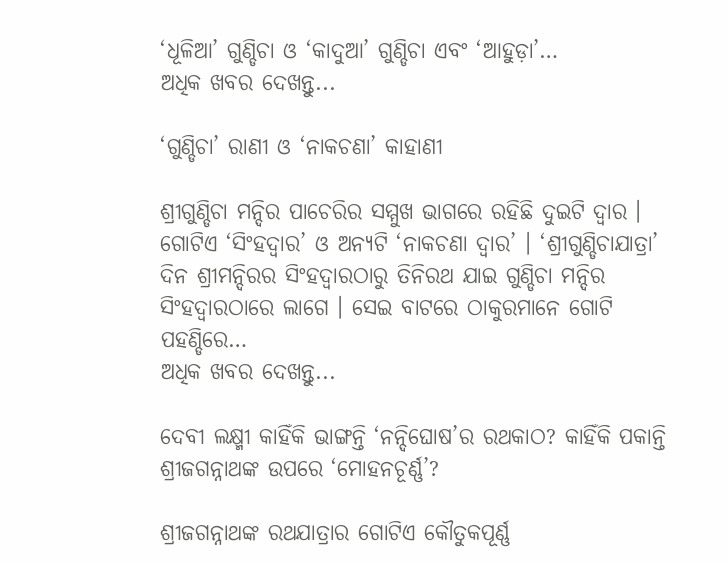‘ଧୂଳିଆ’ ଗୁଣ୍ଡିଚା ଓ ‘କାଦୁଆ’ ଗୁଣ୍ଡିଚା ଏବଂ ‘ଆହୁଡ଼ା’…
ଅଧିକ ଖବର ଦେଖନ୍ତୁ...

‘ଗୁଣ୍ଡିଚା’ ରାଣୀ ଓ ‘ନାକଚଣା’ କାହାଣୀ

ଶ୍ରୀଗୁଣ୍ଡିଚା ମନ୍ଦିର ପାଚେରିର ସମ୍ମୁଖ ଭାଗରେ ରହିଛି ଦୁଇଟି ଦ୍ୱାର । ଗୋଟିଏ ‘ସିଂହଦ୍ୱାର’ ଓ ଅନ୍ୟଟି ‘ନାକଚଣା ଦ୍ୱାର’ । ‘ଶ୍ରୀଗୁଣ୍ଡିଚାଯାତ୍ରା’ ଦିନ ଶ୍ରୀମନ୍ଦିରର ସିଂହଦ୍ୱାରଠାରୁ ତିନିରଥ ଯାଇ ଗୁଣ୍ଡିଚା ମନ୍ଦିର ସିଂହଦ୍ୱାରଠାରେ ଲାଗେ । ସେଇ ବାଟରେ ଠାକୁରମାନେ ଗୋଟି ପହଣ୍ଡିରେ…
ଅଧିକ ଖବର ଦେଖନ୍ତୁ...

ଦେବୀ ଲକ୍ଷ୍ମୀ କାହିଁକି ଭାଙ୍ଗନ୍ତି ‘ନନ୍ଦିଘୋଷ’ର ରଥକାଠ? କାହିଁକି ପକାନ୍ତି ଶ୍ରୀଜଗନ୍ନାଥଙ୍କ ଉପରେ ‘ମୋହନଚୂର୍ଣ୍ଣ’?

ଶ୍ରୀଜଗନ୍ନାଥଙ୍କ ରଥଯାତ୍ରାର ଗୋଟିଏ କୌତୁକପୂର୍ଣ୍ଣ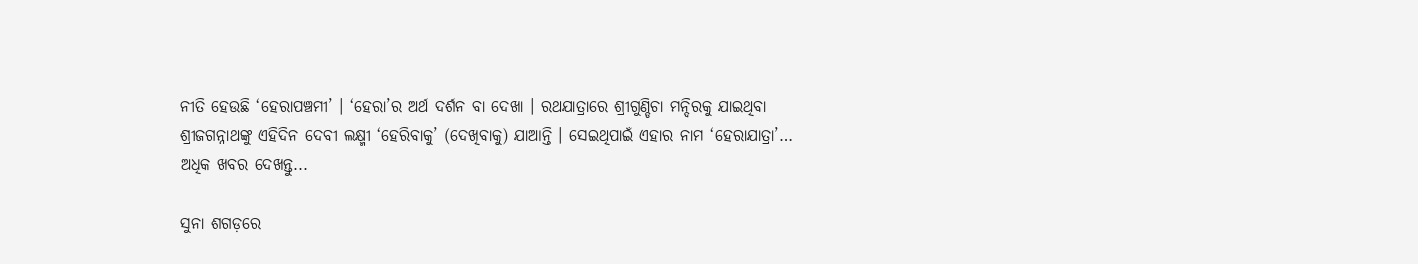ନୀତି ହେଉଛି ‘ହେରାପଞ୍ଚମୀ’ । ‘ହେରା’ର ଅର୍ଥ ଦର୍ଶନ ବା ଦେଖା । ରଥଯାତ୍ରାରେ ଶ୍ରୀଗୁଣ୍ଡିଚା ମନ୍ଦିରକୁ ଯାଇଥିବା ଶ୍ରୀଜଗନ୍ନାଥଙ୍କୁ ଏହିଦିନ ଦେବୀ ଲକ୍ଷ୍ମୀ ‘ହେରିବାକୁ’ (ଦେଖିବାକୁ) ଯାଆନ୍ତି । ସେଇଥିପାଇଁ ଏହାର ନାମ ‘ହେରାଯାତ୍ରା’…
ଅଧିକ ଖବର ଦେଖନ୍ତୁ...

ସୁନା ଶଗଡ଼ରେ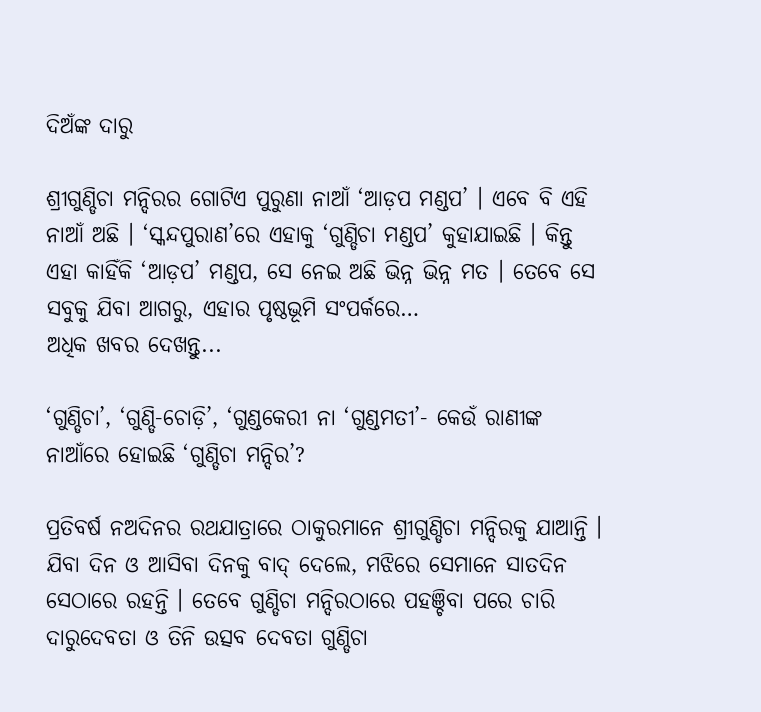ଦିଅଁଙ୍କ ଦାରୁ

ଶ୍ରୀଗୁଣ୍ଡିଚା ମନ୍ଦିରର ଗୋଟିଏ ପୁରୁଣା ନାଆଁ ‘ଆଡ଼ପ ମଣ୍ଡପ’ । ଏବେ ବି ଏହି ନାଆଁ ଅଛି । ‘ସ୍କନ୍ଦପୁରାଣ’ରେ ଏହାକୁ ‘ଗୁଣ୍ଡିଚା ମଣ୍ଡପ’ କୁହାଯାଇଛି । କିନ୍ତୁ ଏହା କାହିଁକି ‘ଆଡ଼ପ’ ମଣ୍ଡପ, ସେ ନେଇ ଅଛି ଭିନ୍ନ ଭିନ୍ନ ମତ । ତେବେ ସେ ସବୁକୁ ଯିବା ଆଗରୁ, ଏହାର ପୃଷ୍ଠଭୂମି ସଂପର୍କରେ…
ଅଧିକ ଖବର ଦେଖନ୍ତୁ...

‘ଗୁଣ୍ଡିଚା’, ‘ଗୁଣ୍ଡି-ଚୋଡ଼ି’, ‘ଗୁଣ୍ଡକେରୀ ନା ‘ଗୁଣ୍ଡମତୀ’- କେଉଁ ରାଣୀଙ୍କ ନାଆଁରେ ହୋଇଛି ‘ଗୁଣ୍ଡିଚା ମନ୍ଦିର’?

ପ୍ରତିବର୍ଷ ନଅଦିନର ରଥଯାତ୍ରାରେ ଠାକୁରମାନେ ଶ୍ରୀଗୁଣ୍ଡିଚା ମନ୍ଦିରକୁ ଯାଆନ୍ତି । ଯିବା ଦିନ ଓ ଆସିବା ଦିନକୁ ବାଦ୍‍ ଦେଲେ, ମଝିରେ ସେମାନେ ସାତଦିନ ସେଠାରେ ରହନ୍ତି । ତେବେ ଗୁଣ୍ଡିଚା ମନ୍ଦିରଠାରେ ପହଞ୍ଚିବା ପରେ ଚାରି ଦାରୁଦେବତା ଓ ତିନି ଉତ୍ସବ ଦେବତା ଗୁଣ୍ଡିଚା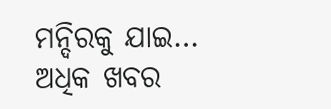ମନ୍ଦିରକୁ ଯାଇ…
ଅଧିକ ଖବର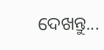ଦେଖନ୍ତୁ...